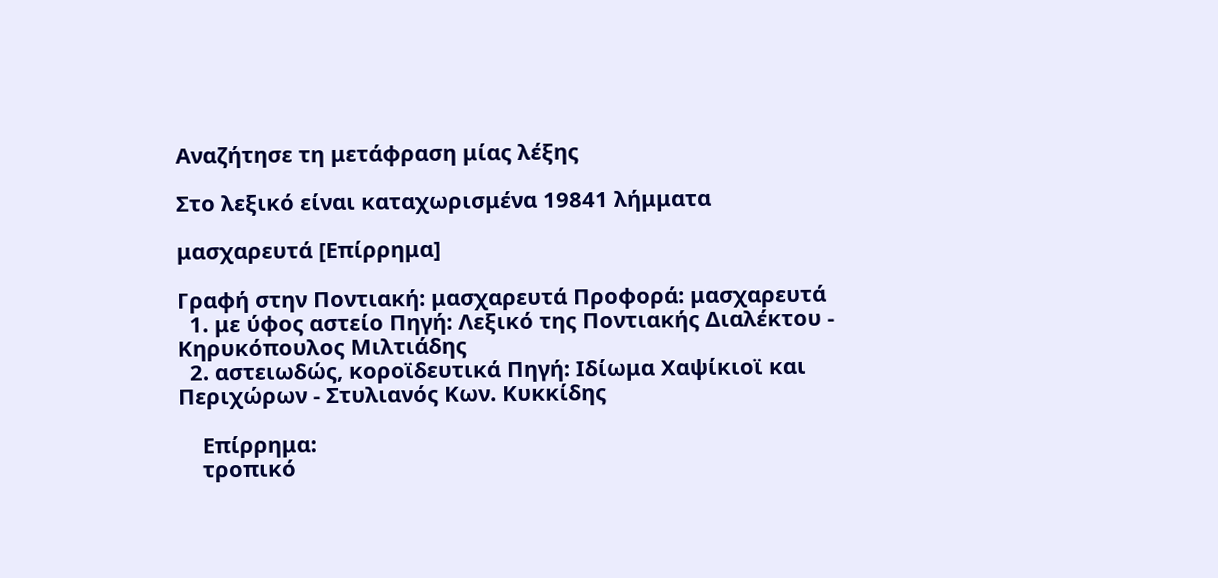Αναζήτησε τη μετάφραση μίας λέξης

Στο λεξικό είναι καταχωρισμένα 19841 λήμματα

μασχαρευτά [Επίρρημα]

Γραφή στην Ποντιακή: μασχαρευτά Προφορά: μασχαρευτά
  1. με ύφος αστείο Πηγή: Λεξικό της Ποντιακής Διαλέκτου - Κηρυκόπουλος Μιλτιάδης
  2. αστειωδώς, κοροϊδευτικά Πηγή: Ιδίωμα Χαψίκιοϊ και Περιχώρων - Στυλιανός Κων. Κυκκίδης

    Επίρρημα:
    τροπικό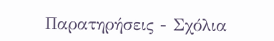Παρατηρήσεις - Σχόλια